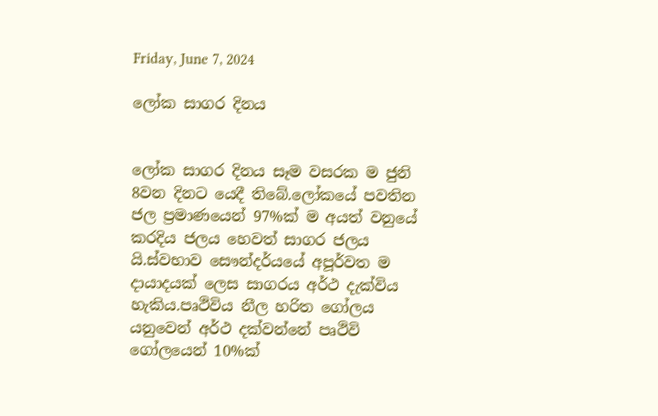Friday, June 7, 2024

ලෝක සාගර දිනය


ලෝක සාගර දිනය සෑම වසරක ම ජුනි 8වන දිනට යෙදී තිබේ.ලෝකයේ පවතින ජල ප්‍රමාණයෙන් 97%ක් ම අයත් වනුයේ කරදිය ජලය හෙවත් සාගර ජලය යි.ස්වභාව සෞන්දර්යයේ අපූර්වත ම දායාදයක් ලෙස සාගරය අර්ථ දැක්විය හැකිය.පෘථිවිය නීල හරිත ගෝලය යනුවෙන් අර්ථ දක්වන්නේ පෘථිවි ගෝලයෙන් 10%ක්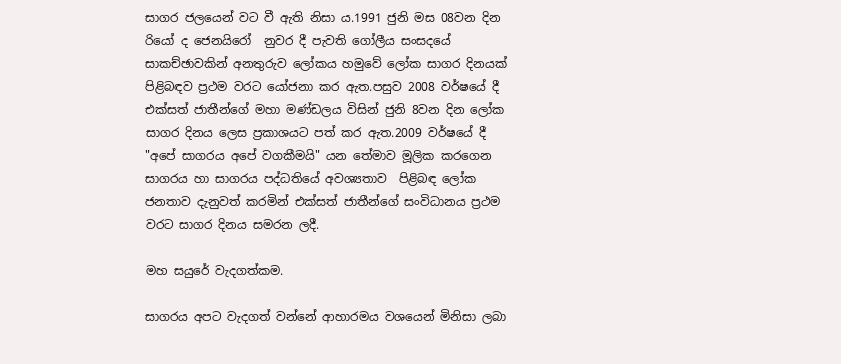සාගර ජලයෙන් වට වී ඇති නිසා ය.1991 ජුනි මස 08වන දින රියෝ ද ජෙනයිරෝ  නුවර දී පැවති ගෝලීය සංසදයේ සාකච්ඡාවකින් අනතුරුව ලෝකය හමුවේ ලෝක සාගර දිනයක් පිළිබඳව ප්‍රථම වරට යෝජනා කර ඇත.පසුව 2008 වර්ෂයේ දී එක්සත් ජාතීන්ගේ මහා මණ්ඩලය විසින් ජුනි 8වන දින ලෝක සාගර දිනය ලෙස ප්‍රකාශයට පත් කර ඇත.2009 වර්ෂයේ දී "අපේ සාගරය අපේ වගකීමයි" යන තේමාව මූලික කරගෙන සාගරය හා සාගරය පද්ධතියේ අවශ්‍යතාව  පිළිබඳ ලෝක ජනතාව දැනුවත් කරමින් එක්සත් ජාතීන්ගේ සංවිධානය ප්‍රථම වරට සාගර දිනය සමරන ලදී.

මහ සයුරේ වැදගත්කම.

සාගරය අපට වැදගත් වන්නේ ආහාරමය වශයෙන් මිනිසා ලබා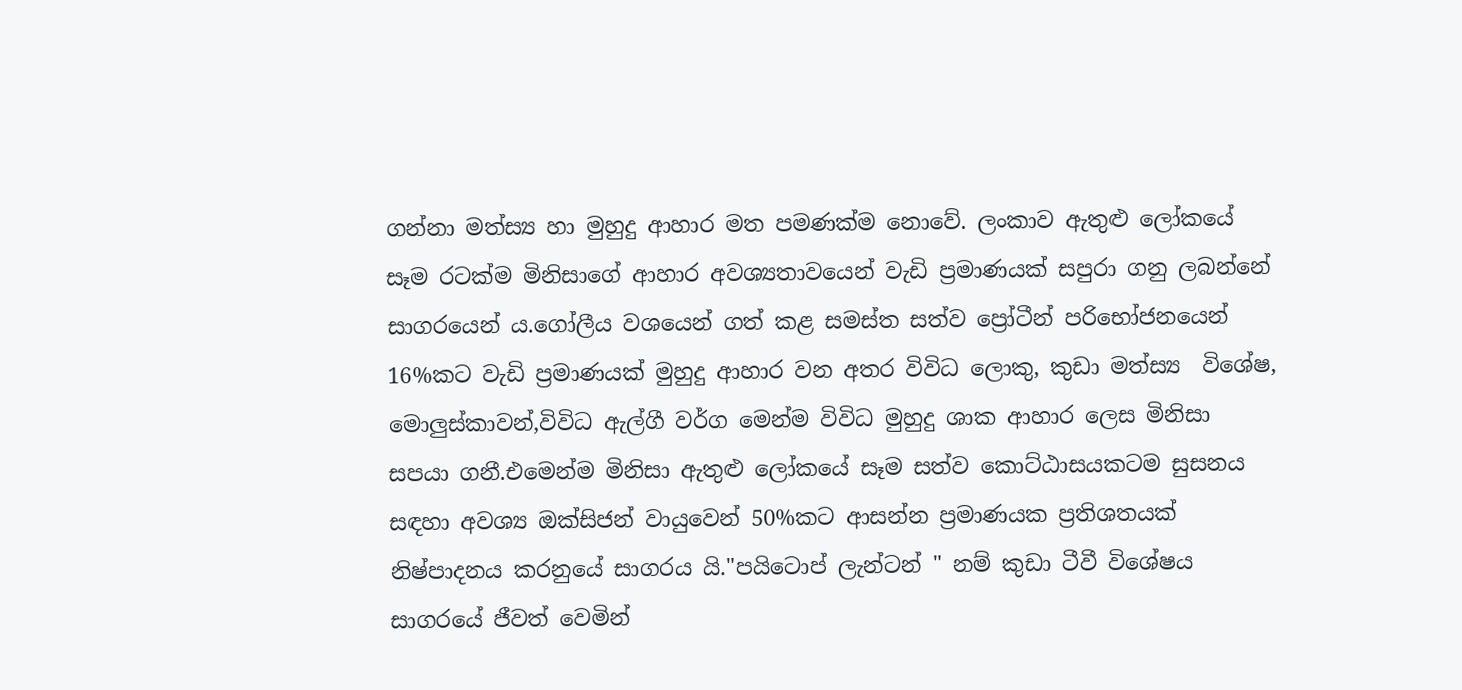ගන්නා මත්ස්‍ය හා මුහුදු ආහාර මත පමණක්ම නොවේ. ලංකාව ඇතුළු ලෝකයේ සෑම රටක්ම මිනිසාගේ ආහාර අවශ්‍යතාවයෙන් වැඩි ප්‍රමාණයක් සපුරා ගනු ලබන්නේ සාගරයෙන් ය.ගෝලීය වශයෙන් ගත් කළ සමස්ත සත්ව ප්‍රෝටීන් පරිභෝජනයෙන් 16%කට වැඩි ප්‍රමාණයක් මුහුදු ආහාර වන අතර විවිධ ලොකු, කුඩා මත්ස්‍ය  විශේෂ, මොලුස්කාවන්,විවිධ ඇල්ගී වර්ග මෙන්ම විවිධ මුහුදු ශාක ආහාර ලෙස මිනිසා සපයා ගනී.එමෙන්ම මිනිසා ඇතුළු ලෝකයේ සෑම සත්ව කොට්ඨාසයකටම සුසනය සඳහා අවශ්‍ය ඔක්සිජන් වායුවෙන් 50%කට ආසන්න ප්‍රමාණයක ප්‍රතිශතයක් නිෂ්පාදනය කරනුයේ සාගරය යි."පයිටොප් ලැන්ටන් " නම් කුඩා ටීවී විශේෂය සාගරයේ ජීවත් වෙමින්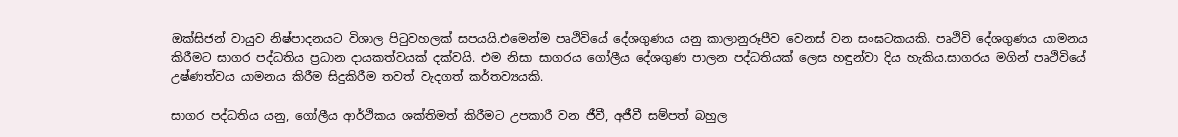ඔක්සිජන් වායුව නිෂ්පාදනයට විශාල පිටුවහලක් සපයයි.එමෙන්ම පෘථිවියේ දේශගුණය යනු කාලානුරූපීව වෙනස් වන සංඝටකයකි. පෘථිවි දේශගුණය යාමනය කිරීමට සාගර පද්ධතිය ප්‍රධාන දායකත්වයක් දක්වයි. එම නිසා සාගරය ගෝලීය දේශගුණ පාලන පද්ධතියක් ලෙස හඳුන්වා දිය හැකිය.සාගරය මගින් පෘථිවියේ උෂ්ණත්වය යාමනය කිරීම සිදුකිරීම තවත් වැදගත් කර්තව්‍යයකි.

සාගර පද්ධතිය යනු, ගෝලීය ආර්ථිකය ශක්තිමත් කිරීමට උපකාරී වන ජීවී, අජීවී සම්පත් බහුල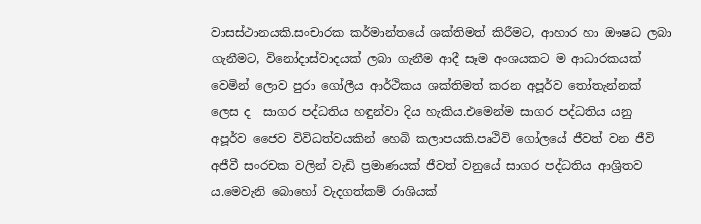වාසස්ථානයකි.සංචාරක කර්මාන්තයේ ශක්තිමත් කිරීමට, ආහාර හා ඖෂධ ලබා ගැනීමට, විනෝදාස්වාදයක් ලබා ගැනීම ආදී සෑම අංශයකට ම ආධාරකයක් වෙමින් ලොව පුරා ගෝලීය ආර්ථිකය ශක්තිමත් කරන අපූර්ව තෝතැන්නක් ලෙස ද  සාගර පද්ධතිය හඳුන්වා දිය හැකිය.එමෙන්ම සාගර පද්ධතිය යනු අපූර්ව ජෛව විවිධත්වයකින් හෙබි කලාපයකි.පෘථිවි ගෝලයේ ජීවත් වන ජීවි අජීවී සංරචක වලින් වැඩි ප්‍රමාණයක් ජීවත් වනුයේ සාගර පද්ධතිය ආශ්‍රිතව ය.මෙවැනි බොහෝ වැදගත්කම් රාශියක්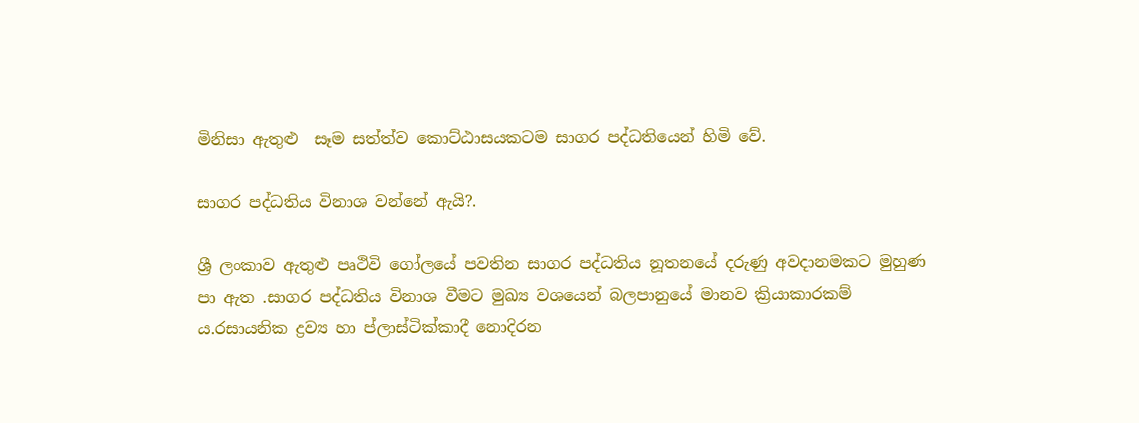මිනිසා ඇතුළු  සෑම සත්ත්ව කොට්ඨාසයකටම සාගර පද්ධතියෙන් හිමි වේ.

සාගර පද්ධතිය විනාශ වන්නේ ඇයි?.

ශ්‍රී ලංකාව ඇතුළු පෘථිවි ගෝලයේ පවතින සාගර පද්ධතිය නූතනයේ දරුණු අවදානමකට මුහුණ පා ඇත .සාගර පද්ධතිය විනාශ වීමට මුඛ්‍ය වශයෙන් බලපානුයේ මානව ක්‍රියාකාරකම් ය.රසායනික ද්‍රව්‍ය හා ප්ලාස්ටික්කාදී නොදිරන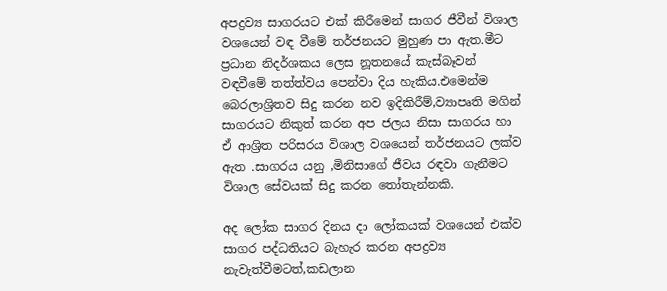අපද්‍රව්‍ය සාගරයට එක් කිරීමෙන් සාගර ජීවීන් විශාල වශයෙන් වඳ වීමේ තර්ජනයට මුහුණ පා ඇත.මීට ප්‍රධාන නිදර්ශකය ලෙස නූතනයේ කැස්බෑවන් වඳවීමේ තත්ත්වය පෙන්වා දිය හැකිය.එමෙන්ම බෙරලාශ්‍රිතව සිදු කරන නව ඉදිකිරීම්,ව්‍යාපෘති මගින් සාගරයට නිකුත් කරන අප ජලය නිසා සාගරය හා ඒ ආශ්‍රිත පරිසරය විශාල වශයෙන් තර්ජනයට ලක්ව ඇත .සාගරය යනු ,මිනිසාගේ ජීවය රඳවා ගැනීමට විශාල සේවයක් සිදු කරන තෝතැන්නකි.

අද ලෝක සාගර දිනය දා ලෝකයක් වශයෙන් එක්ව සාගර පද්ධතියට බැහැර කරන අපද්‍රව්‍ය නැවැත්වීමටත්,කඩලාන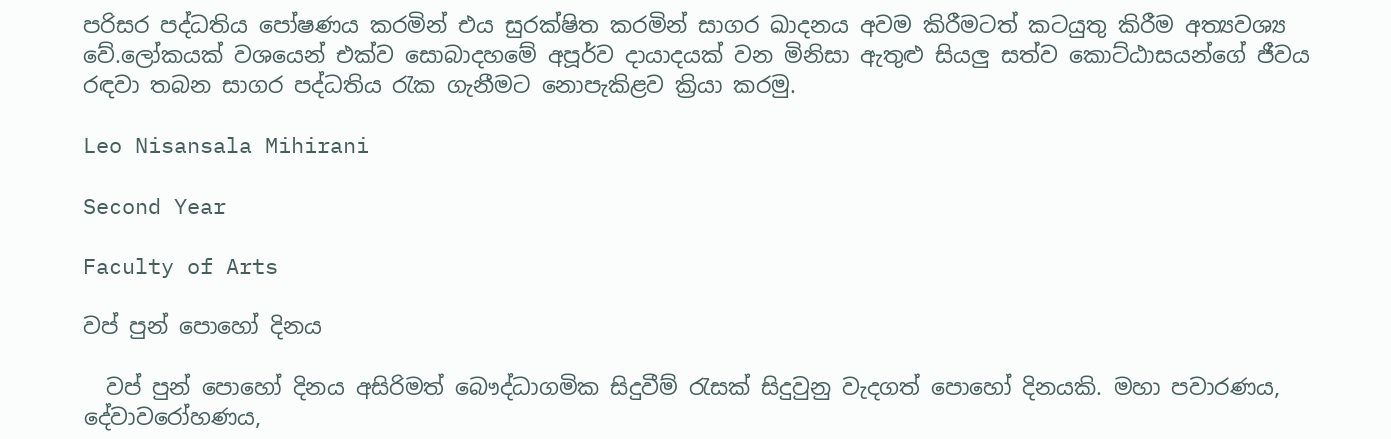පරිසර පද්ධතිය පෝෂණය කරමින් එය සුරක්ෂිත කරමින් සාගර ඛාදනය අවම කිරීමටත් කටයුතු කිරීම අත්‍යවශ්‍ය වේ.ලෝකයක් වශයෙන් එක්ව සොබාදහමේ අපූර්ව දායාදයක් වන මිනිසා ඇතුළු සියලු සත්ව කොට්ඨාසයන්ගේ ජීවය රඳවා තබන සාගර පද්ධතිය රැක ගැනීමට නොපැකිළව ක්‍රියා කරමු.

Leo Nisansala Mihirani

Second Year

Faculty of Arts

වප් පුන් පොහෝ දිනය

  වප් පුන් පොහෝ දිනය අසිරිමත් බෞද්ධාගමික සිදුවීම් රැසක් සිදුවුනු වැදගත් පොහෝ දිනයකි. මහා පවාරණය, දේවාවරෝහණය,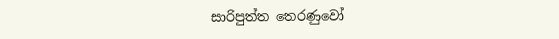සාරිපුත්ත තෙරණුවෝ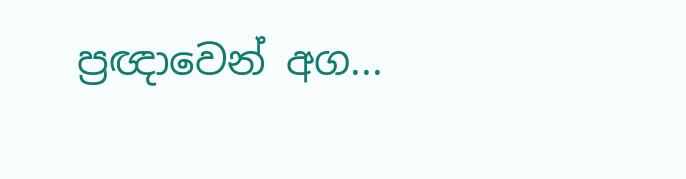ප්‍රඥාවෙන් අග...